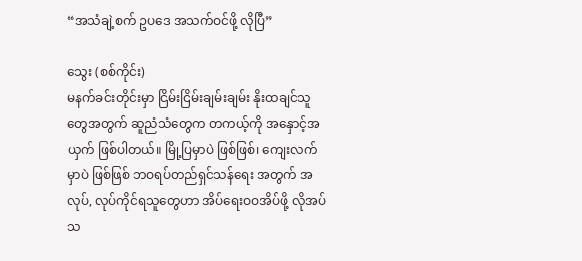“အသံချဲ့စက် ဥပဒေ အသက်ဝင်ဖို့ လိုပြီ”

သွေး (စစ်ကိုင်း)
မနက်ခင်းတိုင်းမှာ ငြိမ်းငြိမ်းချမ်းချမ်း နိုးထချင်သူတွေအတွက် ဆူညံသံတွေက တကယ့်ကို အနှောင့်အယှက် ဖြစ်ပါတယ်။ မြို့ပြမှာပဲ ဖြစ်ဖြစ်၊ ကျေးလက်မှာပဲ ဖြစ်ဖြစ် ဘဝရပ်တည်ရှင်သန်ရေး အတွက် အလုပ်, လုပ်ကိုင်ရသူတွေဟာ အိပ်ရေးဝဝအိပ်ဖို့ လိုအပ်သ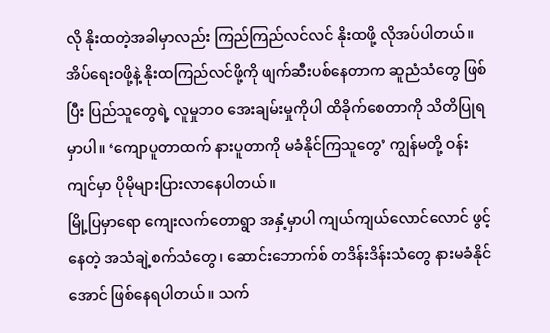လို နိုးထတဲ့အခါမှာလည်း ကြည်ကြည်လင်လင် နိုးထဖို့ လိုအပ်ပါတယ်။ အိပ်ရေးဝဖို့နဲ့ နိုးထကြည်လင်ဖို့ကို ဖျက်ဆီးပစ်နေတာက ဆူညံသံတွေ ဖြစ်ပြီး ပြည်သူတွေရဲ့ လူမှုဘဝ အေးချမ်းမှုကိုပါ ထိခိုက်စေတာကို သိတိပြုရမှာပါ။ ‘ကျောပူတာထက် နားပူတာကို မခံနိုင်ကြသူတွေ’ ကျွန်မတို့ ဝန်းကျင်မှာ ပိုမိုများပြားလာနေပါတယ်။
မြို့ပြမှာရော ကျေးလက်တောရွာ အနှံ့မှာပါ ကျယ်ကျယ်လောင်လောင် ဖွင့်နေတဲ့ အသံချဲ့စက်သံတွေ၊ ဆောင်းဘောက်စ် တဒိန်းဒိန်းသံတွေ နားမခံနိုင်အောင် ဖြစ်နေရပါတယ်။ သက်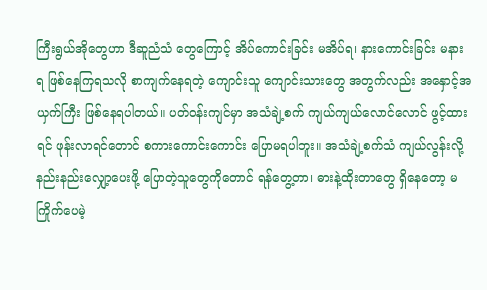ကြီးရွယ်အိုတွေဟာ ဒီဆူညံသံ တွေကြောင့် အိပ်ကောင်းခြင်း မအိပ်ရ၊ နားကောင်းခြင်း မနားရ ဖြစ်နေကြရသလို စာကျက်နေရတဲ့ ကျောင်းသူ ကျောင်းသားတွေ အတွက်လည်း အနှောင့်အယှက်ကြီး ဖြစ်နေရပါတယ်။ ပတ်ဝန်းကျင်မှာ အသံချဲ့စက် ကျယ်ကျယ်လောင်လောင် ဖွင့်ထားရင် ဖုန်းလာရင်တောင် စကားကောင်းကောင်း ပြောမရပါဘူး။ အသံချဲ့စက်သံ ကျယ်လွန်းလို့ နည်းနည်းလျှော့ပေးဖို့ ပြောတဲ့သူတွေကိုတောင် ရန်တွေ့တာ၊ ဓားနဲ့ထိုးတာတွေ ရှိနေတော့ မကြိုက်ပေမဲ့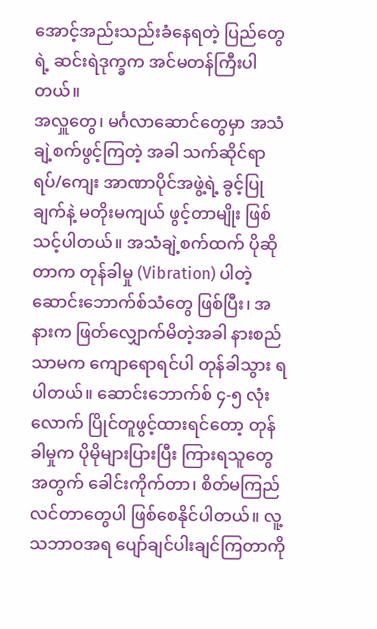အောင့်အည်းသည်းခံနေရတဲ့ ပြည်တွေရဲ့ ဆင်းရဲဒုက္ခက အင်မတန်ကြီးပါတယ်။
အလှူတွေ၊ မင်္ဂလာဆောင်တွေမှာ အသံချဲ့စက်ဖွင့်ကြတဲ့ အခါ သက်ဆိုင်ရာ ရပ်/ကျေး အာဏာပိုင်အဖွဲ့ရဲ့ ခွင့်ပြုချက်နဲ့ မတိုးမကျယ် ဖွင့်တာမျိုး ဖြစ်သင့်ပါတယ်။ အသံချဲ့စက်ထက် ပိုဆိုတာက တုန်ခါမှု (Vibration) ပါတဲ့ ဆောင်းဘောက်စ်သံတွေ ဖြစ်ပြီး၊ အနားက ဖြတ်လျှောက်မိတဲ့အခါ နားစည်သာမက ကျောရောရင်ပါ တုန်ခါသွား ရပါတယ်။ ဆောင်းဘောက်စ် ၄-၅ လုံးလောက် ပြိုင်တူဖွင့်ထားရင်တော့ တုန်ခါမှုက ပိုမိုများပြားပြီး ကြားရသူတွေ အတွက် ခေါင်းကိုက်တာ၊ စိတ်မကြည်လင်တာတွေပါ ဖြစ်စေနိုင်ပါတယ်။ လူ့သဘာဝအရ ပျော်ချင်ပါးချင်ကြတာကို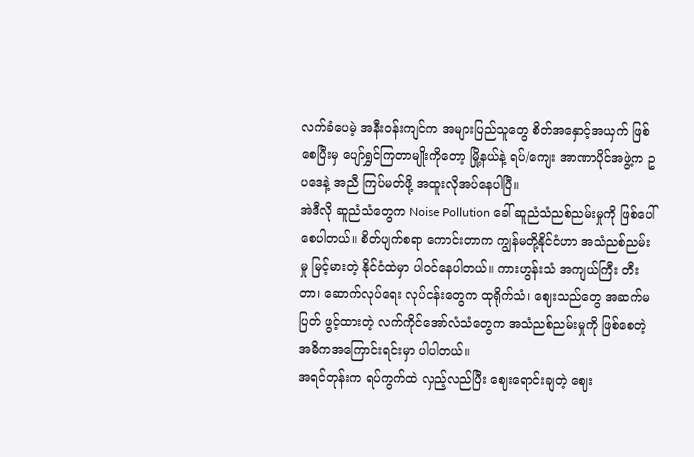လက်ခံပေမဲ့ အနီးဝန်းကျင်က အများပြည်သူတွေ စိတ်အနှောင့်အယှက် ဖြစ်စေပြီးမှ ပျော်ရွှင်ကြတာမျိုးကိုတော့ မြို့နယ်နဲ့ ရပ်/ကျေး အာဏာပိုင်အဖွဲ့က ဥပဒေနဲ့ အညီ ကြပ်မတ်ဖို့ အထူးလိုအပ်နေပါပြီ။
အဲဒီလို ဆူညံသံတွေက Noise Pollution ခေါ် ဆူညံသံညစ်ညမ်းမှုကို ဖြစ်ပေါ်စေပါတယ်။ စိတ်ပျက်စရာ ကောင်းတာက ကျွန်မတို့နိုင်ငံဟာ အသံညစ်ညမ်းမှု မြင့်မားတဲ့ နိုင်ငံထဲမှာ ပါဝင်နေပါတယ်။ ကားဟွန်းသံ အကျယ်ကြီး တီးတာ၊ ဆောက်လုပ်ရေး လုပ်ငန်းတွေက ထုရိုက်သံ၊ ဈေးသည်တွေ အဆက်မပြတ် ဖွင့်ထားတဲ့ လက်ကိုင်အော်လံသံတွေက အသံညစ်ညမ်းမှုကို ဖြစ်စေတဲ့ အဓိကအကြောင်းရင်းမှာ ပါပါတယ်။
အရင်တုန်းက ရပ်ကွက်ထဲ လှည့်လည်ပြီး ဈေးရောင်းချတဲ့ ဈေး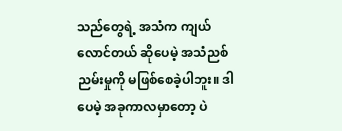သည်တွေရဲ့ အသံက ကျယ်လောင်တယ် ဆိုပေမဲ့ အသံညစ်ညမ်းမှုကို မဖြစ်စေခဲ့ပါဘူး။ ဒါပေမဲ့ အခုကာလမှာတော့ ပဲ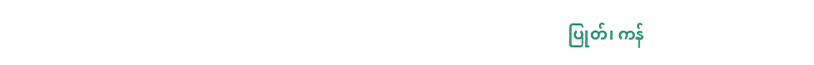ပြုတ်၊ ကန်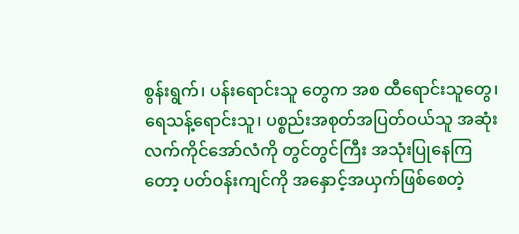စွန်းရွက်၊ ပန်းရောင်းသူ တွေက အစ ထီရောင်းသူတွေ၊ ရေသန့်ရောင်းသူ၊ ပစ္စည်းအစုတ်အပြတ်ဝယ်သူ အဆုံး လက်ကိုင်အော်လံကို တွင်တွင်ကြီး အသုံးပြုနေကြတော့ ပတ်ဝန်းကျင်ကို အနှောင့်အယှက်ဖြစ်စေတဲ့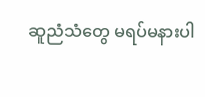ဆူညံသံတွေ မရပ်မနားပါ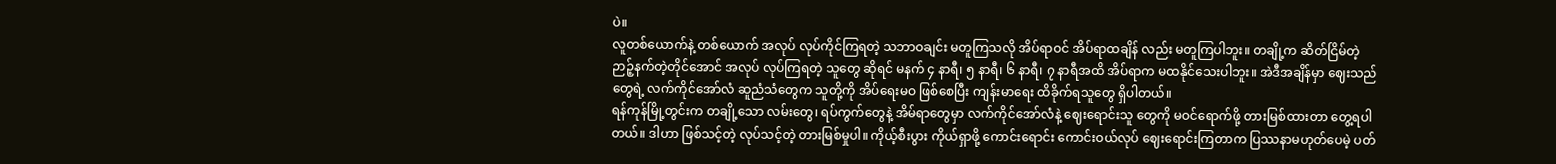ပဲ။
လူတစ်ယောက်နဲ့ တစ်ယောက် အလုပ် လုပ်ကိုင်ကြရတဲ့ သဘာဝချင်း မတူကြသလို အိပ်ရာဝင် အိပ်ရာထချိန် လည်း မတူကြပါဘူး။ တချို့က ဆိတ်ငြိမ်တဲ့ ဉာဉ့်နက်တဲ့တိုင်အောင် အလုပ် လုပ်ကြရတဲ့ သူတွေ ဆိုရင် မနက် ၄ နာရီ၊ ၅ နာရီ၊ ၆ နာရီ၊ ၇ နာရီအထိ အိပ်ရာက မထနိုင်သေးပါဘူး။ အဲဒီအချိန်မှာ ဈေးသည်တွေရဲ့ လက်ကိုင်အော်လံ ဆူညံသံတွေက သူတို့ကို အိပ်ရေးမဝ ဖြစ်စေပြီး ကျန်းမာရေး ထိခိုက်ရသူတွေ ရှိပါတယ်။
ရန်ကုန်မြို့တွင်းက တချို့သော လမ်းတွေ၊ ရပ်ကွက်တွေနဲ့ အိမ်ရာတွေမှာ လက်ကိုင်အော်လံနဲ့ ဈေးရောင်းသူ တွေကို မဝင်ရောက်ဖို့ တားမြစ်ထားတာ တွေ့ရပါတယ်။ ဒါဟာ ဖြစ်သင့်တဲ့ လုပ်သင့်တဲ့ တားမြစ်မှုပါ။ ကိုယ့်စီးပွား ကိုယ်ရှာဖို့ ကောင်းရောင်း ကောင်းဝယ်လုပ် ဈေးရောင်းကြတာက ပြဿနာမဟုတ်ပေမဲ့ ပတ်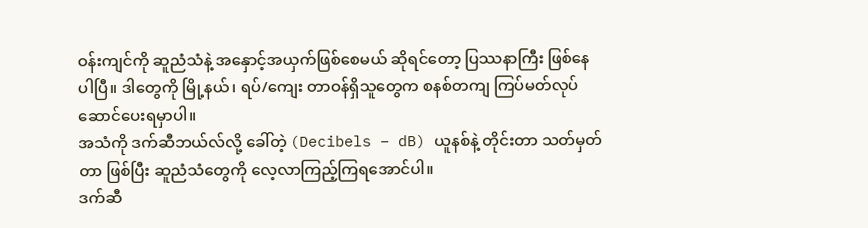ဝန်းကျင်ကို ဆူညံသံနဲ့ အနှောင့်အယှက်ဖြစ်စေမယ် ဆိုရင်တော့ ပြဿနာကြီး ဖြစ်နေပါပြီ။ ဒါတွေကို မြို့နယ်၊ ရပ်/ကျေး တာဝန်ရှိသူတွေက စနစ်တကျ ကြပ်မတ်လုပ်ဆောင်ပေးရမှာပါ။
အသံကို ဒက်ဆီဘယ်လ်လို့ ခေါ်တဲ့ (Decibels – dB) ယူနစ်နဲ့ တိုင်းတာ သတ်မှတ်တာ ဖြစ်ပြီး ဆူညံသံတွေကို လေ့လာကြည့်ကြရအောင်ပါ။
ဒက်ဆီ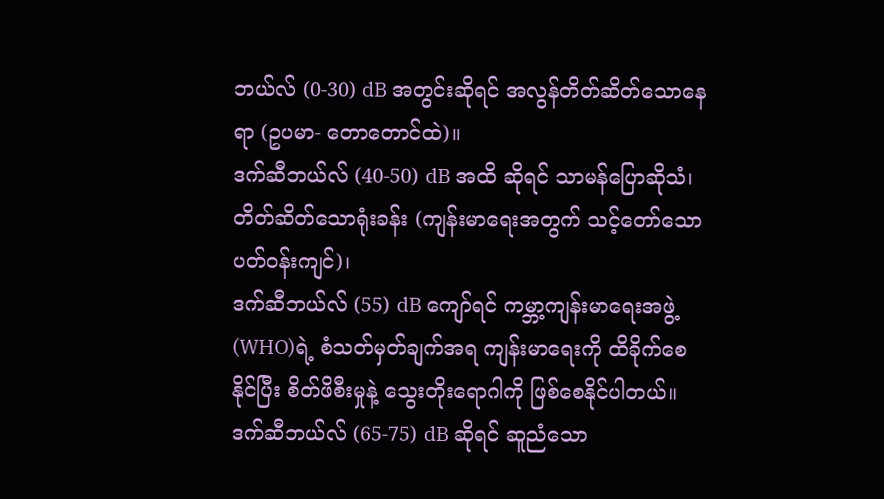ဘယ်လ် (0-30) dB အတွင်းဆိုရင် အလွန်တိတ်ဆိတ်သောနေရာ (ဥပမာ- တောတောင်ထဲ)။
ဒက်ဆီဘယ်လ် (40-50) dB အထိ ဆိုရင် သာမန်ပြောဆိုသံ၊ တိတ်ဆိတ်သောရုံးခန်း (ကျန်းမာရေးအတွက် သင့်တော်သော ပတ်ဝန်းကျင်)၊
ဒက်ဆီဘယ်လ် (55) dB ကျော်ရင် ကမ္ဘာ့ကျန်းမာရေးအဖွဲ့ (WHO)ရဲ့ စံသတ်မှတ်ချက်အရ ကျန်းမာရေးကို ထိခိုက်စေနိုင်ပြီး စိတ်ဖိစီးမှုနဲ့ သွေးတိုးရောဂါကို ဖြစ်စေနိုင်ပါတယ်။
ဒက်ဆီဘယ်လ် (65-75) dB ဆိုရင် ဆူညံသော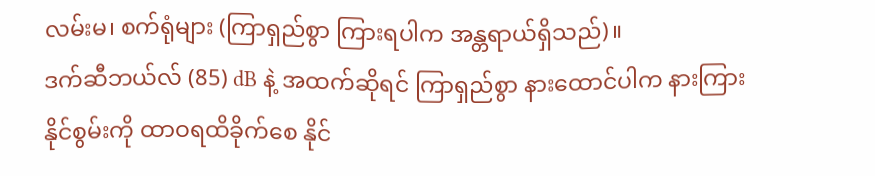လမ်းမ၊ စက်ရုံများ (ကြာရှည်စွာ ကြားရပါက အန္တရာယ်ရှိသည်)။
ဒက်ဆီဘယ်လ် (85) dB နဲ့ အထက်ဆိုရင် ကြာရှည်စွာ နားထောင်ပါက နားကြားနိုင်စွမ်းကို ထာဝရထိခိုက်စေ နိုင်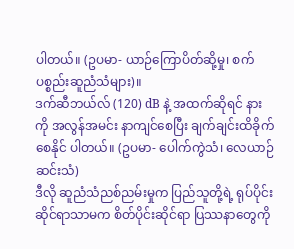ပါတယ်။ (ဥပမာ- ယာဉ်ကြောပိတ်ဆို့မှု၊ စက်ပစ္စည်းဆူညံသံများ)။
ဒက်ဆီဘယ်လ် (120) dB နဲ့ အထက်ဆိုရင် နားကို အလွန်အမင်း နာကျင်စေပြီး ချက်ချင်းထိခိုက်စေနိုင် ပါတယ်။ (ဥပမာ- ပေါက်ကွဲသံ၊ လေယာဉ်ဆင်းသံ)
ဒီလို ဆူညံသံညစ်ညမ်းမှုက ပြည်သူတို့ရဲ့ ရုပ်ပိုင်းဆိုင်ရာသာမက စိတ်ပိုင်းဆိုင်ရာ ပြဿနာတွေကို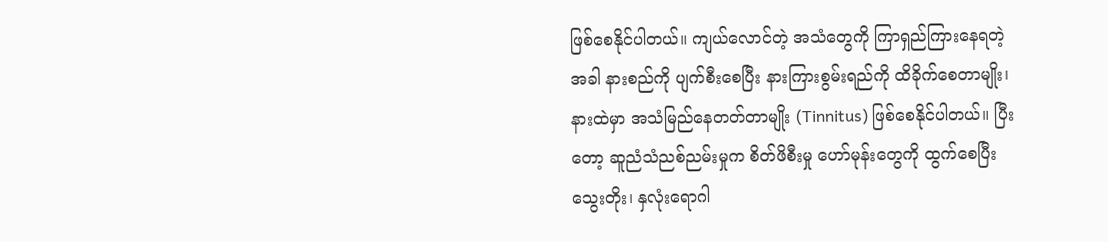ဖြစ်စေနိုင်ပါတယ်။ ကျယ်လောင်တဲ့ အသံတွေကို ကြာရှည်ကြားနေရတဲ့အခါ နားစည်ကို ပျက်စီးစေပြီး နားကြားစွမ်းရည်ကို ထိခိုက်စေတာမျိုး၊ နားထဲမှာ အသံမြည်နေတတ်တာမျိုး (Tinnitus) ဖြစ်စေနိုင်ပါတယ်။ ပြီးတော့ ဆူညံသံညစ်ညမ်းမှုက စိတ်ဖိစီးမှု ဟော်မုန်းတွေကို ထွက်စေပြီး သွေးတိုး၊ နှလုံးရောဂါ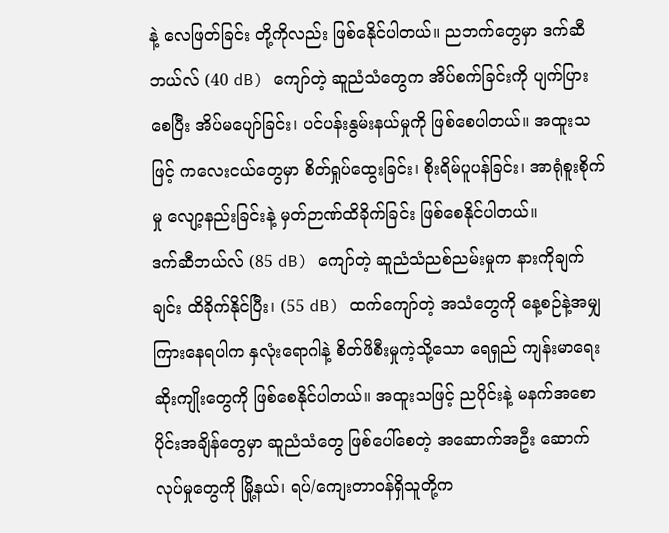နဲ့ လေဖြတ်ခြင်း တို့ကိုလည်း ဖြစ်နေိုင်ပါတယ်။ ညဘက်တွေမှာ ဒက်ဆီဘယ်လ် (40 dB) ကျော်တဲ့ ဆူညံသံတွေက အိပ်စက်ခြင်းကို ပျက်ပြားစေပြီး အိပ်မပျော်ခြင်း၊ ပင်ပန်းနွမ်းနယ်မှုကို ဖြစ်စေပါတယ်။ အထူးသဖြင့် ကလေးငယ်တွေမှာ စိတ်ရှုပ်ထွေးခြင်း၊ စိုးရိမ်ပူပန်ခြင်း၊ အာရုံစူးစိုက်မှု လျော့နည်းခြင်းနဲ့ မှတ်ဉာဏ်ထိခိုက်ခြင်း ဖြစ်စေနိုင်ပါတယ်။
ဒက်ဆီဘယ်လ် (85 dB) ကျော်တဲ့ ဆူညံသံညစ်ညမ်းမှုက နားကိုချက်ချင်း ထိခိုက်နိုင်ပြီး၊ (55 dB) ထက်ကျော်တဲ့ အသံတွေကို နေ့စဉ်နဲ့အမျှ ကြားနေရပါက နှလုံးရောဂါနဲ့ စိတ်ဖိစီးမှုကဲ့သို့သော ရေရှည် ကျန်းမာရေးဆိုးကျိုးတွေကို ဖြစ်စေနိုင်ပါတယ်။ အထူးသဖြင့် ညပိုင်းနဲ့ မနက်အစောပိုင်းအချိန်တွေမှာ ဆူညံသံတွေ ဖြစ်ပေါ်စေတဲ့ အဆောက်အဦး ဆောက်လုပ်မှုတွေကို မြို့နယ်၊ ရပ်/ကျေးတာဝန်ရှိသူတို့က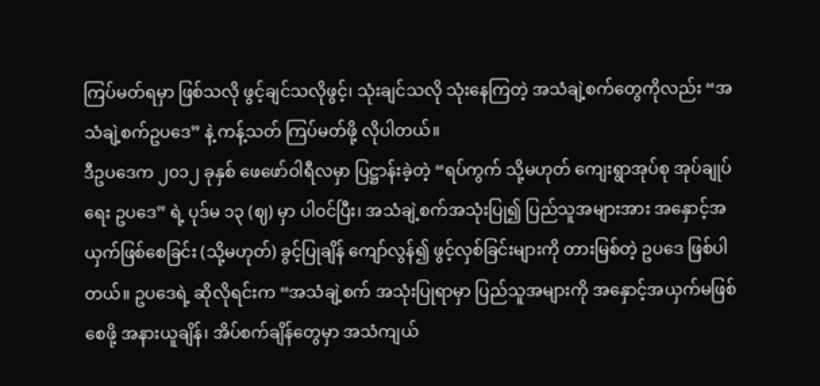ကြပ်မတ်ရမှာ ဖြစ်သလို ဖွင့်ချင်သလိုဖွင့်၊ သုံးချင်သလို သုံးနေကြတဲ့ အသံချဲ့စက်တွေကိုလည်း “အသံချဲ့စက်ဥပဒေ” နဲ့ ကန့်သတ် ကြပ်မတ်ဖို့ လိုပါတယ်။
ဒီဥပဒေက ၂၀၁၂ ခုနှစ် ဖေဖော်ဝါရီလမှာ ပြဋ္ဌာန်းခဲ့တဲ့ “ရပ်ကွက် သို့မဟုတ် ကျေးရွာအုပ်စု အုပ်ချုပ်ရေး ဥပဒေ” ရဲ့ ပုဒ်မ ၁၃ (ဈ) မှာ ပါဝင်ပြီး၊ အသံချဲ့စက်အသုံးပြု၍ ပြည်သူအများအား အနှောင့်အယှက်ဖြစ်စေခြင်း (သို့မဟုတ်) ခွင့်ပြုချိန် ကျော်လွန်၍ ဖွင့်လှစ်ခြင်းများကို တားမြစ်တဲ့ ဥပဒေ ဖြစ်ပါတယ်။ ဥပဒေရဲ့ ဆိုလိုရင်းက “အသံချဲ့စက် အသုံးပြုရာမှာ ပြည်သူအများကို အနှောင့်အယှက်မဖြစ်စေဖို့ အနားယူချိန်၊ အိပ်စက်ချိန်တွေမှာ အသံကျယ်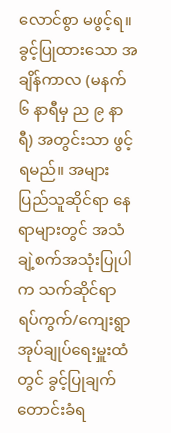လောင်စွာ မဖွင့်ရ။ ခွင့်ပြုထားသော အချိန်ကာလ (မနက် ၆ နာရီမှ ည ၉ နာရီ) အတွင်းသာ ဖွင့်ရမည်။ အများပြည်သူဆိုင်ရာ နေရာများတွင် အသံချဲ့စက်အသုံးပြုပါက သက်ဆိုင်ရာ ရပ်ကွက်/ကျေးရွာ အုပ်ချုပ်ရေးမှူးထံတွင် ခွင့်ပြုချက် တောင်းခံရ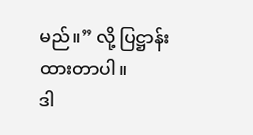မည်။” လို့ ပြဋ္ဌာန်းထားတာပါ။
ဒါ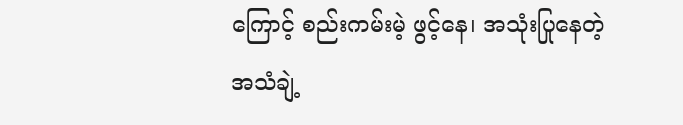ကြောင့် စည်းကမ်းမဲ့ ဖွင့်နေ၊ အသုံးပြုနေတဲ့ အသံချဲ့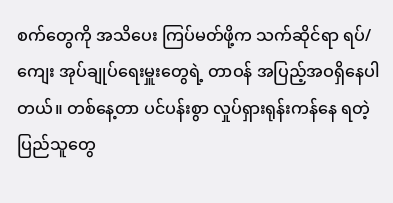စက်တွေကို အသိပေး ကြပ်မတ်ဖို့က သက်ဆိုင်ရာ ရပ်/ကျေး အုပ်ချုပ်ရေးမှူးတွေရဲ့ တာဝန် အပြည့်အဝရှိနေပါတယ်။ တစ်နေ့တာ ပင်ပန်းစွာ လှုပ်ရှားရုန်းကန်နေ ရတဲ့ ပြည်သူတွေ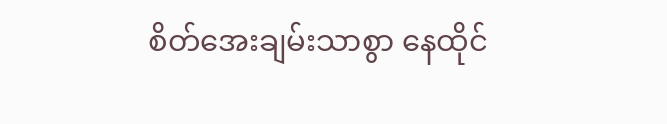စိတ်အေးချမ်းသာစွာ နေထိုင်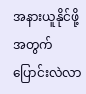အနားယူနိုင်ဖို့ အတွက် ပြောင်းလဲလာ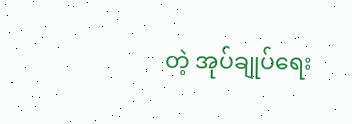တဲ့ အုပ်ချုပ်ရေး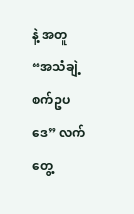နဲ့ အတူ “အသံချဲ့စက်ဥပဒေ” လက်တွေ့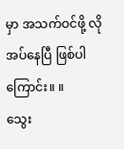မှာ အသက်ဝင်ဖို့ လိုအပ်နေပြီ ဖြစ်ပါကြောင်း။ ။
သွေး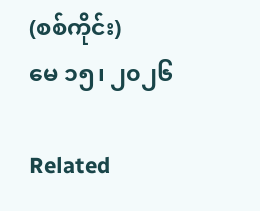(စစ်ကိုင်း)
မေ ၁၅၊ ၂၀၂၆

Related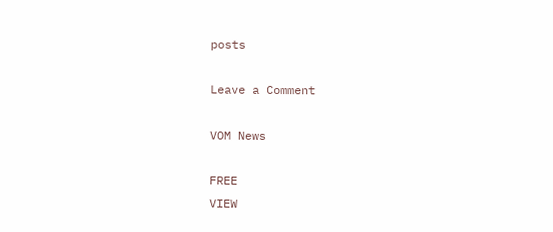posts

Leave a Comment

VOM News

FREE
VIEW